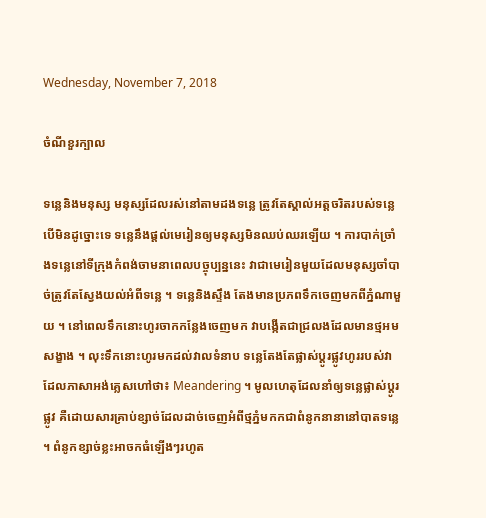Wednesday, November 7, 2018

ចំណីខួរក្បាល

ទន្លេនិងមនុស្ស មនុស្សដែលរស់នៅតាមដងទន្លេ ត្រូវតែស្គាល់អត្តចរិតរបស់ទន្លេ បើមិនដូច្នោះទេ ទន្លេនឹងផ្តល់មេរៀនឲ្យមនុស្សមិនឈប់ឈរឡើយ ។ ការបាក់ច្រាំងទន្លេនៅទីក្រុងកំពង់ចាមនាពេលបច្ចុប្បន្ននេះ វាជាមេរៀនមួយដែលមនុស្សចាំបាច់ត្រូវតែស្វែងយល់អំពីទន្លេ ។ ទន្លេនិងស្ទឹង តែងមានប្រភពទឹកចេញមកពីភ្នំណាមួយ ។ នៅពេលទឹកនោះហូរចាកកន្លែងចេញមក វាបង្កើតជាជ្រលងដែលមានថ្មអមសង្ខាង ។ លុះទឹកនោះហូរមកដល់វាលទំនាប ទន្លេតែងតែផ្លាស់ប្តូរផ្លូវហូររបស់វា ដែលភាសាអង់គ្លេសហៅថា៖ Meandering ។ មូលហេតុដែលនាំឲ្យទន្លេផ្លាស់ប្តូរផ្លូវ គឺដោយសារគ្រាប់ខ្សាច់ដែលដាច់ចេញអំពីថ្មភ្នំមកកជាពំនូកនានានៅបាតទន្លេ ។ ពំនូកខ្សាច់ខ្លះអាចកធំឡើងៗរហូត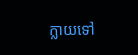ក្លាយទៅ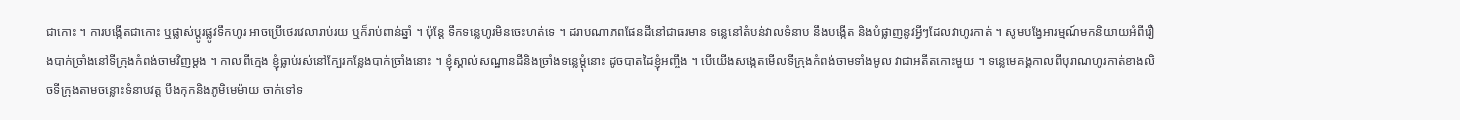ជាកោះ ។ ការបង្កើតជាកោះ ឬផ្លាស់ប្តូរផ្លូវទឹកហូរ អាចប្រើថេរវេលារាប់រយ ឬក៏រាប់ពាន់ឆ្នាំ ។ ប៉ុន្តែ ទឹកទន្លេហូរមិនចេះហត់ទេ ។ ដរាបណាភពផែនដីនៅជាធរមាន ទន្លេនៅតំបន់វាលទំនាប នឹងបង្កើត និងបំផ្លាញនូវអ្វីៗដែលវាហូរកាត់ ។ សូមបង្វែអារម្មណ៍មកនិយាយអំពីរឿងបាក់ច្រាំងនៅទីក្រុងកំពង់ចាមវិញម្តង ។ កាលពីក្មេង ខ្ញុំធ្លាប់រស់នៅក្បែរកន្លែងបាក់ច្រាំងនោះ ។ ខ្ញុំស្គាល់សណ្ឋានដីនិងច្រាំងទន្លេម្តុំនោះ ដូចបាតដៃខ្ញុំអញ្ចឹង ។ បើយើងសង្កេតមើលទីក្រុងកំពង់ចាមទាំងមូល វាជាអតីតកោះមួយ ។ ទន្លេមេគង្គកាលពីបុរាណហូរកាត់ខាងលិចទីក្រុងតាមចន្លោះទំនាបវត្ត បឹងកុកនិងភូមិមេម៉ាយ ចាក់ទៅទ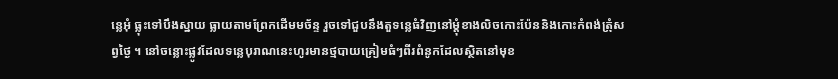ន្លេអុំ ធ្លុះទៅបឹងស្នាយ ធ្លាយតាមព្រែកដើមមច័ន្ទ រួចទៅជួបនឹងតួទន្លេធំវិញនៅម្តុំខាងលិចកោះប៉ែននិងកោះកំពង់ត្រុំសព្វថ្ងៃ ។ នៅចន្លោះផ្លូវដែលទន្លេបុរាណនេះហូរមានថ្មបាយគ្រៀមធំៗពីរពំនូកដែលស្ថិតនៅមុខ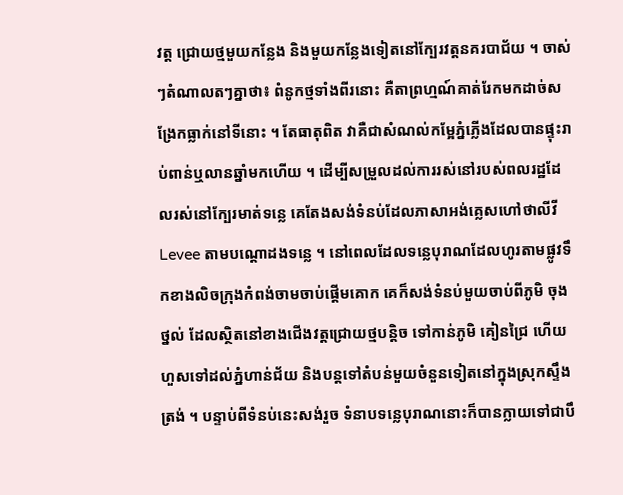វត្ត ជ្រោយថ្មមួយកន្លែង និងមួយកន្លែងទៀតនៅក្បែរវត្តនគរបាជ័យ ។ ចាស់ៗតំណាលតៗគ្នាថា៖ ពំនូកថ្មទាំងពីរនោះ គឺតាព្រហ្មណ៍គាត់រែកមកដាច់សង្រែកធ្លាក់នៅទីនោះ ។ តែធាតុពិត វាគឺជាសំណល់កម្អែភ្នំភ្លើងដែលបានផ្ទុះរាប់ពាន់ឬលានឆ្នាំមកហើយ ។ ដើម្បីសម្រួលដល់ការរស់នៅរបស់ពលរដ្ឋដែលរស់នៅក្បែរមាត់ទន្លេ គេតែងសង់ទំនប់ដែលភាសាអង់គ្លេសហៅថាលីវី Levee តាមបណ្តោដងទន្លេ ។ នៅពេលដែលទន្លេបុរាណដែលហូរតាមផ្លូវទឹកខាងលិចក្រុងកំពង់ចាមចាប់ផ្តើមគោក គេក៏សង់ទំនប់មួយចាប់ពីភូមិ ចុងថ្នល់ ដែលស្ថិតនៅខាងជើងវត្តជ្រោយថ្មបន្តិច ទៅកាន់ភូមិ គៀនជ្រៃ ហើយហួសទៅដល់ភ្នំហាន់ជ័យ និងបន្តទៅតំបន់មួយចំនួនទៀតនៅក្នុងស្រុកស្ទឹងត្រង់ ។ បន្ទាប់ពីទំនប់នេះសង់រួច ទំនាបទន្លេបុរាណនោះក៏បានក្លាយទៅជាបឹ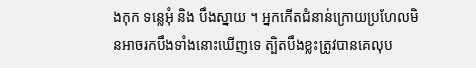ងកុក ទន្លេអុំ និង បឹងស្នាយ ។ អ្នកកើតជំនាន់ក្រោយប្រហែលមិនអាចរកបឹងទាំងនោះឃើញទេ ត្បិតបឹងខ្លះត្រូវបានគេលុប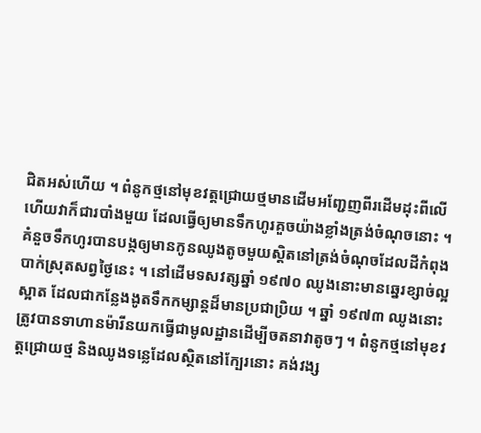ជិតអស់ហើយ ។ ពំនូកថ្មនៅមុខវត្តជ្រោយថ្មមានដើមអញ្ជែញពីរដើមដុះពីលើ ហើយវាក៏ជារបាំងមួយ ដែលធ្វើឲ្យមានទឹកហូរគួចយ៉ាងខ្លាំងត្រង់ចំណុចនោះ ។ គំនួចទឹកហូរបានបង្កឲ្យមានកូនឈូងតូចមួយស្តិតនៅត្រង់ចំណុចដែលដីកំពុងបាក់ស្រុតសព្វថ្ងៃនេះ ។ នៅដើមទសវត្សឆ្នាំ ១៩៧០ ឈូងនោះមានឆ្នេរខ្សាច់ល្អស្អាត ដែលជាកន្លែងងូតទឹកកម្សាន្តដ៏មានប្រជាប្រិយ ។ ឆ្នាំ ១៩៧៣ ឈូងនោះត្រូវបានទាហានម៉ារីនយកធ្វើជាមូលដ្ឋានដើម្បីចតនាវាតូចៗ ។ ពំនូកថ្មនៅមុខវត្តជ្រោយថ្ម និងឈូងទន្លេដែលស្ថិតនៅក្បែរនោះ គង់វង្ស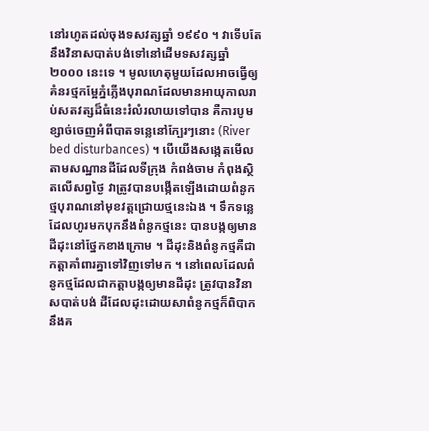នៅរហូតដល់ចុងទសវត្សឆ្នាំ ១៩៩០ ។ វាទើបតែនឹងវិនាសបាត់បង់ទៅនៅដើមទសវត្សឆ្នាំ ២០០០ នេះទេ ។ មូលហេតុមួយដែលអាចធ្វើឲ្យគំនរថ្មកម្អែភ្នំភ្លើងបុរាណដែលមានអាយុកាលរាប់សតវត្សដ៏ធំនេះរំលំរលាយទៅបាន គឺការបូមខ្សាច់ចេញអំពីបាតទន្លេនៅក្បែរៗនោះ (River bed disturbances) ។ បើយើងសង្កេតមើលតាមសណ្ឋានដីដែលទីក្រុង កំពង់ចាម កំពុងស្ថិតលើសព្វថ្ងៃ វាត្រូវបានបង្កើតឡើងដោយពំនូកថ្មបុរាណនៅមុខវត្តជ្រោយថ្មនេះឯង ។ ទឹកទន្លេដែលហូរមកបុកនឹងពំនូកថ្មនេះ បានបង្កឲ្យមានដីដុះនៅថ្នែកខាងក្រោម ។ ដីដុះនិងពំនូកថ្មគឺជាកត្តាគាំពារគ្នាទៅវិញទៅមក ។ នៅពេលដែលពំនូកថ្មដែលជាកត្តាបង្កឲ្យមានដីដុះ ត្រូវបានវិនាសបាត់បង់ ដីដែលដុះដោយសាពំនូកថ្មក៏ពិបាកនឹងគ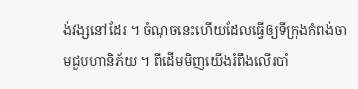ង់វង្សនៅដែរ ។ ចំណុចនេះហើយដែលធ្វើឲ្យទីក្រុងកំពង់ចាមជួបហានិភ័យ ។ ពីដើមមិញយើងរំពឹងលើរបាំ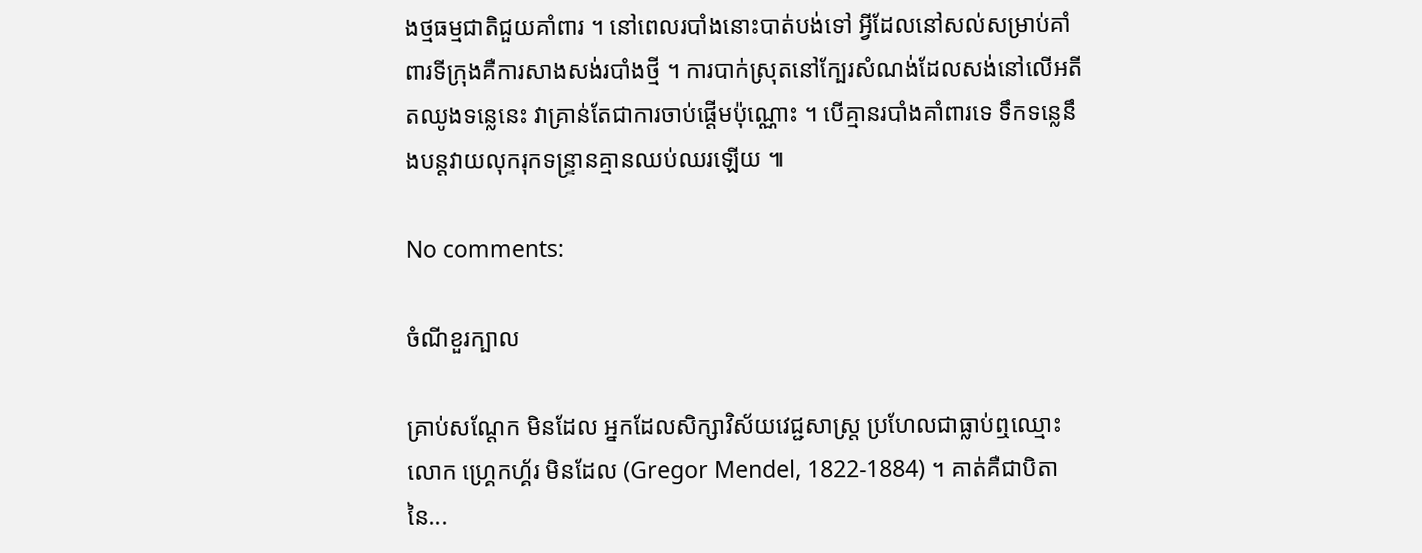ងថ្មធម្មជាតិជួយគាំពារ ។ នៅពេលរបាំងនោះបាត់បង់ទៅ អ្វីដែលនៅសល់សម្រាប់គាំពារទីក្រុងគឺការសាងសង់របាំងថ្មី ។ ការបាក់ស្រុតនៅក្បែរសំណង់ដែលសង់នៅលើអតីតឈូងទន្លេនេះ វាគ្រាន់តែជាការចាប់ផ្តើមប៉ុណ្ណោះ ។ បើគ្មានរបាំងគាំពារទេ ទឹកទន្លេនឹងបន្តវាយលុករុកទន្ទ្រានគ្មានឈប់ឈរឡើយ ៕

No comments:

ចំណីខួរក្បាល

គ្រាប់សណ្តែក មិនដែល អ្នកដែលសិក្សាវិស័យវេជ្ជសាស្ត្រ ប្រហែលជាធ្លាប់ឮឈ្មោះលោក ហ្គ្រេកហ្គ័រ មិនដែល (Gregor Mendel, 1822-1884) ។ គាត់គឺជាបិតានៃ...